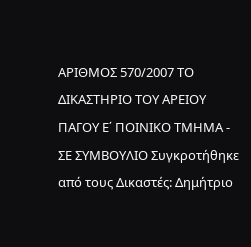ΑΡΙΘΜΟΣ 570/2007 ΤΟ ΔΙΚΑΣΤΗΡΙΟ ΤΟΥ ΑΡΕΙΟΥ ΠΑΓΟΥ Ε΄ ΠΟΙΝΙΚΟ ΤΜΗΜΑ - ΣΕ ΣΥΜΒΟΥΛΙΟ Συγκροτήθηκε από τους Δικαστές: Δημήτριο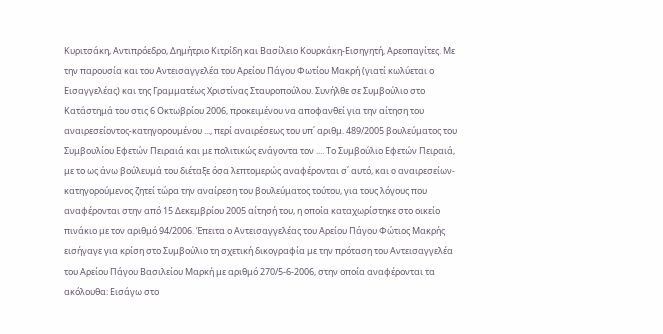Κυριτσάκη, Αντιπρόεδρο, Δημήτριο Κιτρίδη και Βασίλειο Κουρκάκη-Εισηγητή, Αρεοπαγίτες. Με την παρουσία και του Αντεισαγγελέα του Αρείου Πάγου Φωτίου Μακρή (γιατί κωλύεται ο Εισαγγελέας) και της Γραμματέως Χριστίνας Σταυροπούλου. Συνήλθε σε Συμβούλιο στο Κατάστημά του στις 6 Οκτωβρίου 2006, προκειμένου να αποφανθεί για την αίτηση του αναιρεσείοντος-κατηγορουμένου ..., περί αναιρέσεως του υπ΄ αριθμ. 489/2005 βουλεύματος του Συμβουλίου Εφετών Πειραιά και με πολιτικώς ενάγοντα τον .... Το Συμβούλιο Εφετών Πειραιά, με το ως άνω βούλευμά του διέταξε όσα λεπτομερώς αναφέρονται σ΄ αυτό, και o αναιρεσείων-κατηγορούμενος ζητεί τώρα την αναίρεση του βουλεύματος τούτου, για τους λόγους που αναφέρονται στην από 15 Δεκεμβρίου 2005 αίτησή του, η οποία καταχωρίστηκε στο οικείο πινάκιο με τον αριθμό 94/2006. Έπειτα ο Αντεισαγγελέας του Αρείου Πάγου Φώτιος Μακρής εισήγαγε για κρίση στο Συμβούλιο τη σχετική δικογραφία με την πρόταση του Αντεισαγγελέα του Αρείου Πάγου Βασιλείου Μαρκή με αριθμό 270/5-6-2006, στην οποία αναφέρονται τα ακόλουθα: Εισάγω στο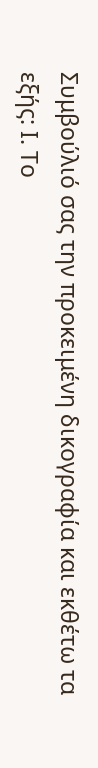Συμβούλιό σας την προκειμένη δικογραφία και εκθέτω τα εξής: Ι. Το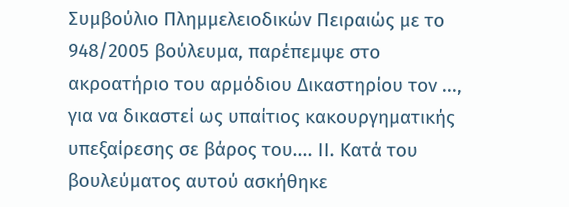Συμβούλιο Πλημμελειοδικών Πειραιώς με το 948/2005 βούλευμα, παρέπεμψε στο ακροατήριο του αρμόδιου Δικαστηρίου τον ..., για να δικαστεί ως υπαίτιος κακουργηματικής υπεξαίρεσης σε βάρος του.... ΙΙ. Κατά του βουλεύματος αυτού ασκήθηκε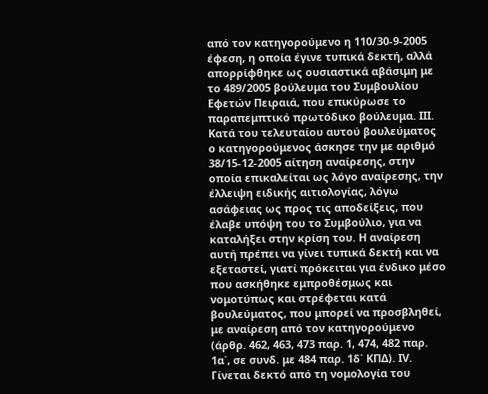από τον κατηγορούμενο η 110/30-9-2005 έφεση, η οποία έγινε τυπικά δεκτή, αλλά απορρίφθηκε ως ουσιαστικά αβάσιμη με το 489/2005 βούλευμα του Συμβουλίου Εφετών Πειραιά, που επικύρωσε το παραπεμπτικό πρωτόδικο βούλευμα. ΙΙΙ. Κατά του τελευταίου αυτού βουλεύματος ο κατηγορούμενος άσκησε την με αριθμό 38/15-12-2005 αίτηση αναίρεσης, στην οποία επικαλείται ως λόγο αναίρεσης, την έλλειψη ειδικής αιτιολογίας, λόγω ασάφειας ως προς τις αποδείξεις, που έλαβε υπόψη του το Συμβούλιο, για να καταλήξει στην κρίση του. Η αναίρεση αυτή πρέπει να γίνει τυπικά δεκτή και να εξεταστεί, γιατί πρόκειται για ένδικο μέσο που ασκήθηκε εμπροθέσμως και νομοτύπως και στρέφεται κατά βουλεύματος, που μπορεί να προσβληθεί, με αναίρεση από τον κατηγορούμενο (άρθρ. 462, 463, 473 παρ. 1, 474, 482 παρ. 1α΄, σε συνδ. με 484 παρ. 1δ΄ ΚΠΔ). IV. Γίνεται δεκτό από τη νομολογία του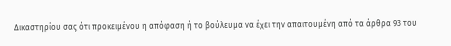Δικαστηρίου σας ότι προκειμένου η απόφαση ή το βούλευμα να έχει την απαιτουμένη από τα άρθρα 93 του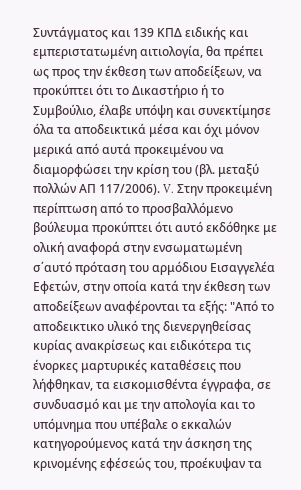Συντάγματος και 139 ΚΠΔ ειδικής και εμπεριστατωμένη αιτιολογία, θα πρέπει ως προς την έκθεση των αποδείξεων, να προκύπτει ότι το Δικαστήριο ή το Συμβούλιο, έλαβε υπόψη και συνεκτίμησε όλα τα αποδεικτικά μέσα και όχι μόνον μερικά από αυτά προκειμένου να διαμορφώσει την κρίση του (βλ. μεταξύ πολλών ΑΠ 117/2006). V. Στην προκειμένη περίπτωση από το προσβαλλόμενο βούλευμα προκύπτει ότι αυτό εκδόθηκε με ολική αναφορά στην ενσωματωμένη σ΄αυτό πρόταση του αρμόδιου Εισαγγελέα Εφετών, στην οποία κατά την έκθεση των αποδείξεων αναφέρονται τα εξής: "Από το αποδεικτικο υλικό της διενεργηθείσας κυρίας ανακρίσεως και ειδικότερα τις ένορκες μαρτυρικές καταθέσεις που λήφθηκαν, τα εισκομισθέντα έγγραφα, σε συνδυασμό και με την απολογία και το υπόμνημα που υπέβαλε ο εκκαλών κατηγορούμενος κατά την άσκηση της κρινομένης εφέσεώς του, προέκυψαν τα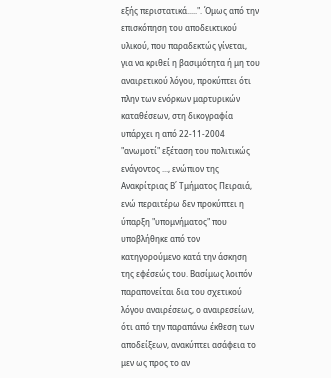εξής περιστατικά.....". Όμως από την επισκόπηση του αποδεικτικού υλικού, που παραδεκτώς γίνεται, για να κριθεί η βασιμότητα ή μη του αναιρετικού λόγου, προκύπτει ότι πλην των ενόρκων μαρτυρικών καταθέσεων, στη δικογραφία υπάρχει η από 22-11-2004 "ανωμοτί" εξέταση του πολιτικώς ενάγοντος ..., ενώπιον της Ανακρίτριας Β΄ Τμήματος Πειραιά, ενώ περαιτέρω δεν προκύπτει η ύπαρξη "υπομνήματος" που υποβλήθηκε από τον κατηγορούμενο κατά την άσκηση της εφέσεώς του. Βασίμως λοιπόν παραπονείται δια του σχετικού λόγου αναιρέσεως, ο αναιρεσείων, ότι από την παραπάνω έκθεση των αποδείξεων, ανακύπτει ασάφεια το μεν ως προς το αν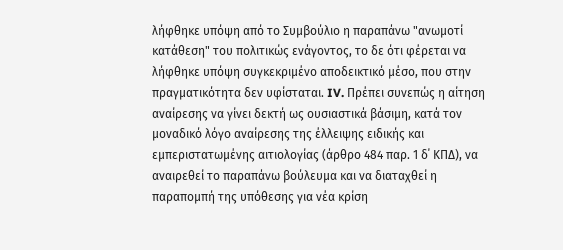λήφθηκε υπόψη από το Συμβούλιο η παραπάνω "ανωμοτί κατάθεση" του πολιτικώς ενάγοντος, το δε ότι φέρεται να λήφθηκε υπόψη συγκεκριμένο αποδεικτικό μέσο, που στην πραγματικότητα δεν υφίσταται. IV. Πρέπει συνεπώς η αίτηση αναίρεσης να γίνει δεκτή ως ουσιαστικά βάσιμη, κατά τον μοναδικό λόγο αναίρεσης της έλλειψης ειδικής και εμπεριστατωμένης αιτιολογίας (άρθρο 484 παρ. 1 δ΄ ΚΠΔ), να αναιρεθεί το παραπάνω βούλευμα και να διαταχθεί η παραπομπή της υπόθεσης για νέα κρίση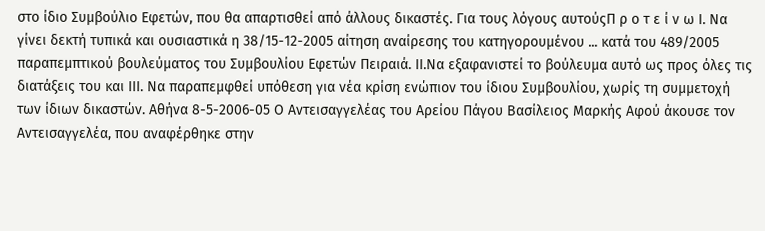στο ίδιο Συμβούλιο Εφετών, που θα απαρτισθεί από άλλους δικαστές. Για τους λόγους αυτούςΠ ρ ο τ ε ί ν ω Ι. Να γίνει δεκτή τυπικά και ουσιαστικά η 38/15-12-2005 αίτηση αναίρεσης του κατηγορουμένου ... κατά του 489/2005 παραπεμπτικού βουλεύματος του Συμβουλίου Εφετών Πειραιά. ΙΙ.Να εξαφανιστεί το βούλευμα αυτό ως προς όλες τις διατάξεις του και ΙΙΙ. Να παραπεμφθεί υπόθεση για νέα κρίση ενώπιον του ίδιου Συμβουλίου, χωρίς τη συμμετοχή των ίδιων δικαστών. Αθήνα 8-5-2006-05 Ο Αντεισαγγελέας του Αρείου Πάγου Βασίλειος Μαρκής Αφού άκουσε τον Αντεισαγγελέα, που αναφέρθηκε στην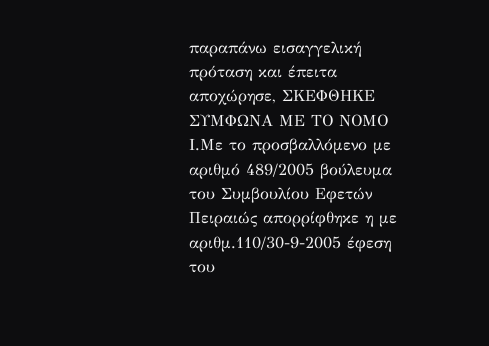παραπάνω εισαγγελική πρόταση και έπειτα αποχώρησε, ΣΚΕΦΘΗΚΕ ΣΥΜΦΩΝΑ ΜΕ ΤΟ ΝΟΜΟ Ι.Με το προσβαλλόμενο με αριθμό 489/2005 βούλευμα του Συμβουλίου Εφετών Πειραιώς απορρίφθηκε η με αριθμ.110/30-9-2005 έφεση του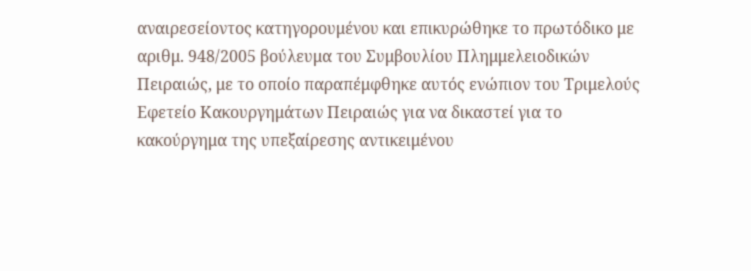αναιρεσείοντος κατηγορουμένου και επικυρώθηκε το πρωτόδικο με αριθμ. 948/2005 βούλευμα του Συμβουλίου Πλημμελειοδικών Πειραιώς, με το οποίο παραπέμφθηκε αυτός ενώπιον του Τριμελούς Εφετείο Κακουργημάτων Πειραιώς για να δικαστεί για το κακούργημα της υπεξαίρεσης αντικειμένου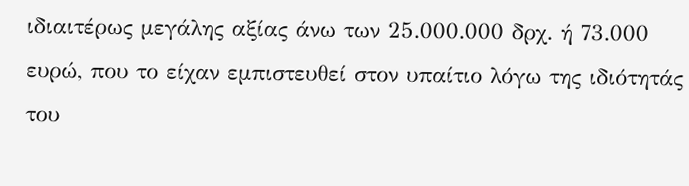ιδιαιτέρως μεγάλης αξίας άνω των 25.000.000 δρχ. ή 73.000 ευρώ, που το είχαν εμπιστευθεί στον υπαίτιο λόγω της ιδιότητάς του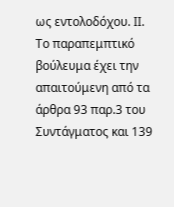ως εντολοδόχου. ΙΙ. Το παραπεμπτικό βούλευμα έχει την απαιτούμενη από τα άρθρα 93 παρ.3 του Συντάγματος και 139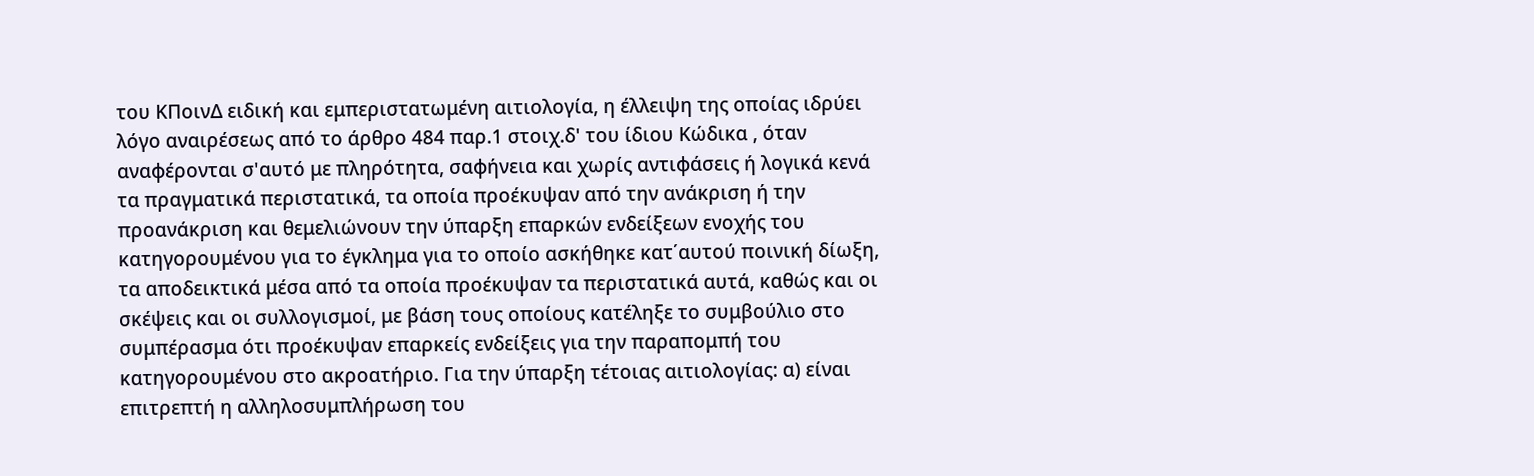του ΚΠοινΔ ειδική και εμπεριστατωμένη αιτιολογία, η έλλειψη της οποίας ιδρύει λόγο αναιρέσεως από το άρθρο 484 παρ.1 στοιχ.δ' του ίδιου Κώδικα , όταν αναφέρονται σ'αυτό με πληρότητα, σαφήνεια και χωρίς αντιφάσεις ή λογικά κενά τα πραγματικά περιστατικά, τα οποία προέκυψαν από την ανάκριση ή την προανάκριση και θεμελιώνουν την ύπαρξη επαρκών ενδείξεων ενοχής του κατηγορουμένου για το έγκλημα για το οποίο ασκήθηκε κατ΄αυτού ποινική δίωξη, τα αποδεικτικά μέσα από τα οποία προέκυψαν τα περιστατικά αυτά, καθώς και οι σκέψεις και οι συλλογισμοί, με βάση τους οποίους κατέληξε το συμβούλιο στο συμπέρασμα ότι προέκυψαν επαρκείς ενδείξεις για την παραπομπή του κατηγορουμένου στο ακροατήριο. Για την ύπαρξη τέτοιας αιτιολογίας: α) είναι επιτρεπτή η αλληλοσυμπλήρωση του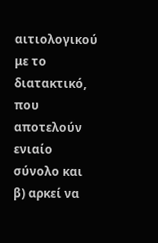αιτιολογικού με το διατακτικό, που αποτελούν ενιαίο σύνολο και β) αρκεί να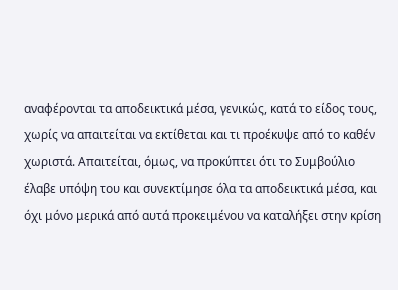αναφέρονται τα αποδεικτικά μέσα, γενικώς, κατά το είδος τους, χωρίς να απαιτείται να εκτίθεται και τι προέκυψε από το καθέν χωριστά. Απαιτείται, όμως, να προκύπτει ότι το Συμβούλιο έλαβε υπόψη του και συνεκτίμησε όλα τα αποδεικτικά μέσα, και όχι μόνο μερικά από αυτά προκειμένου να καταλήξει στην κρίση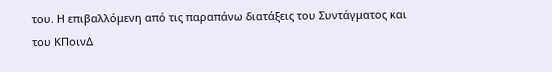του. Η επιβαλλόμενη από τις παραπάνω διατάξεις του Συντάγματος και του ΚΠοινΔ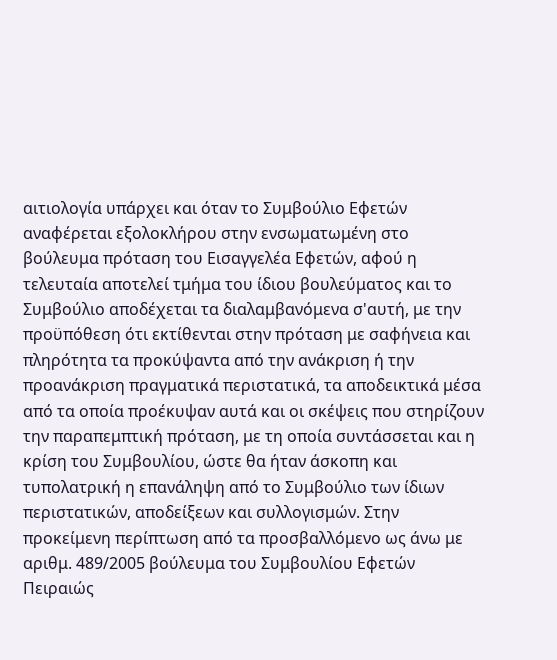αιτιολογία υπάρχει και όταν το Συμβούλιο Εφετών αναφέρεται εξολοκλήρου στην ενσωματωμένη στο βούλευμα πρόταση του Εισαγγελέα Εφετών, αφού η τελευταία αποτελεί τμήμα του ίδιου βουλεύματος και το Συμβούλιο αποδέχεται τα διαλαμβανόμενα σ'αυτή, με την προϋπόθεση ότι εκτίθενται στην πρόταση με σαφήνεια και πληρότητα τα προκύψαντα από την ανάκριση ή την προανάκριση πραγματικά περιστατικά, τα αποδεικτικά μέσα από τα οποία προέκυψαν αυτά και οι σκέψεις που στηρίζουν την παραπεμπτική πρόταση, με τη οποία συντάσσεται και η κρίση του Συμβουλίου, ώστε θα ήταν άσκοπη και τυπολατρική η επανάληψη από το Συμβούλιο των ίδιων περιστατικών, αποδείξεων και συλλογισμών. Στην προκείμενη περίπτωση από τα προσβαλλόμενο ως άνω με αριθμ. 489/2005 βούλευμα του Συμβουλίου Εφετών Πειραιώς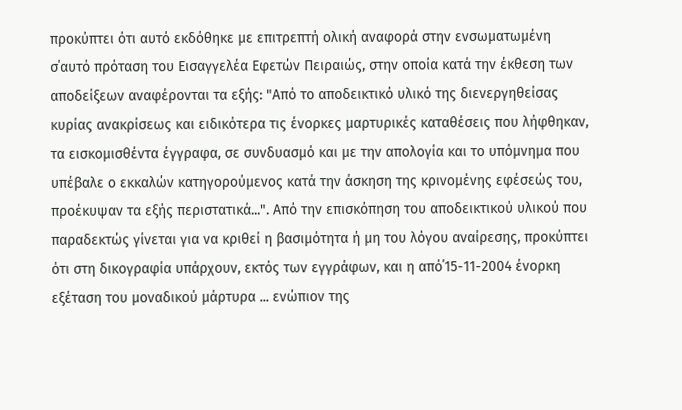προκύπτει ότι αυτό εκδόθηκε με επιτρεπτή ολική αναφορά στην ενσωματωμένη σ΄αυτό πρόταση του Εισαγγελέα Εφετών Πειραιώς, στην οποία κατά την έκθεση των αποδείξεων αναφέρονται τα εξής: "Από το αποδεικτικό υλικό της διενεργηθείσας κυρίας ανακρίσεως και ειδικότερα τις ένορκες μαρτυρικές καταθέσεις που λήφθηκαν, τα εισκομισθέντα έγγραφα, σε συνδυασμό και με την απολογία και το υπόμνημα που υπέβαλε ο εκκαλών κατηγορούμενος κατά την άσκηση της κρινομένης εφέσεώς του, προέκυψαν τα εξής περιστατικά...". Από την επισκόπηση του αποδεικτικού υλικού που παραδεκτώς γίνεται για να κριθεί η βασιμότητα ή μη του λόγου αναίρεσης, προκύπτει ότι στη δικογραφία υπάρχουν, εκτός των εγγράφων, και η από΄15-11-2004 ένορκη εξέταση του μοναδικού μάρτυρα ... ενώπιον της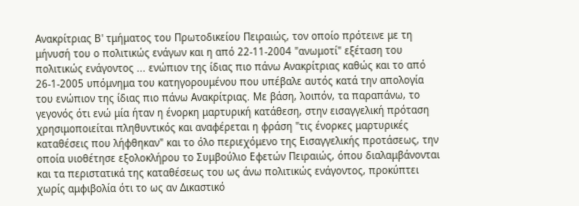Ανακρίτριας Β' τμήματος του Πρωτοδικείου Πειραιώς, τον οποίο πρότεινε με τη μήνυσή του ο πολιτικώς ενάγων και η από 22-11-2004 "ανωμοτί" εξέταση του πολιτικώς ενάγοντος ... ενώπιον της ίδιας πιο πάνω Ανακρίτριας καθώς και το από 26-1-2005 υπόμνημα του κατηγορουμένου που υπέβαλε αυτός κατά την απολογία του ενώπιον της ίδιας πιο πάνω Ανακρίτριας. Με βάση, λοιπόν, τα παραπάνω, το γεγονός ότι ενώ μία ήταν η ένορκη μαρτυρική κατάθεση, στην εισαγγελική πρόταση χρησιμοποιείται πληθυντικός και αναφέρεται η φράση "τις ένορκες μαρτυρικές καταθέσεις που λήφθηκαν" και το όλο περιεχόμενο της Εισαγγελικής προτάσεως, την οποία υιοθέτησε εξολοκλήρου το Συμβούλιο Εφετών Πειραιώς, όπου διαλαμβάνονται και τα περιστατικά της καταθέσεως του ως άνω πολιτικώς ενάγοντος, προκύπτει χωρίς αμφιβολία ότι το ως αν Δικαστικό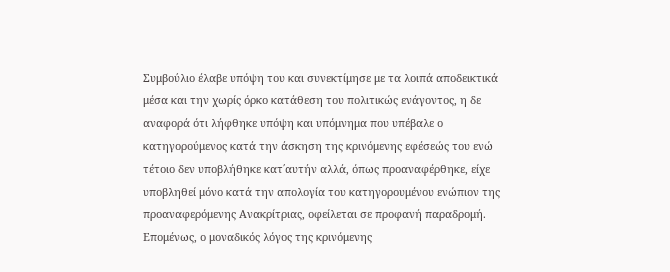Συμβούλιο έλαβε υπόψη του και συνεκτίμησε με τα λοιπά αποδεικτικά μέσα και την χωρίς όρκο κατάθεση του πολιτικώς ενάγοντος, η δε αναφορά ότι λήφθηκε υπόψη και υπόμνημα που υπέβαλε ο κατηγορούμενος κατά την άσκηση της κρινόμενης εφέσεώς του ενώ τέτοιο δεν υποβλήθηκε κατ΄αυτήν αλλά, όπως προαναφέρθηκε, είχε υποβληθεί μόνο κατά την απολογία του κατηγορουμένου ενώπιον της προαναφερόμενης Ανακρίτριας, οφείλεται σε προφανή παραδρομή. Επομένως, ο μοναδικός λόγος της κρινόμενης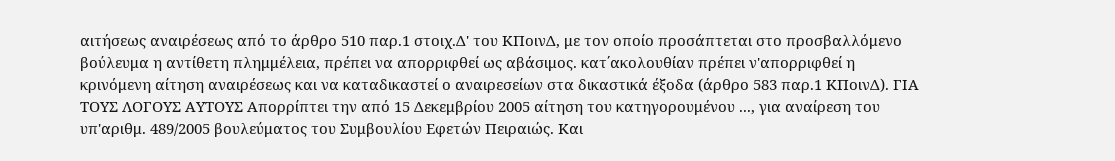αιτήσεως αναιρέσεως από το άρθρο 510 παρ.1 στοιχ.Δ' του ΚΠοινΔ, με τον οποίο προσάπτεται στο προσβαλλόμενο βούλευμα η αντίθετη πλημμέλεια, πρέπει να απορριφθεί ως αβάσιμος. κατ΄ακολουθίαν πρέπει ν'απορριφθεί η κρινόμενη αίτηση αναιρέσεως και να καταδικαστεί ο αναιρεσείων στα δικαστικά έξοδα (άρθρο 583 παρ.1 ΚΠοινΔ). ΓΙΑ ΤΟΥΣ ΛΟΓΟΥΣ ΑΥΤΟΥΣ Απορρίπτει την από 15 Δεκεμβρίου 2005 αίτηση του κατηγορουμένου ..., για αναίρεση του υπ'αριθμ. 489/2005 βουλεύματος του Συμβουλίου Εφετών Πειραιώς. Και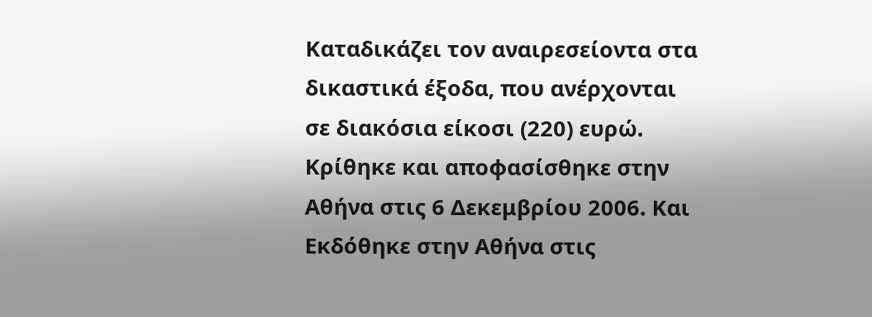Καταδικάζει τον αναιρεσείοντα στα δικαστικά έξοδα, που ανέρχονται σε διακόσια είκοσι (220) ευρώ. Κρίθηκε και αποφασίσθηκε στην Αθήνα στις 6 Δεκεμβρίου 2006. Και Εκδόθηκε στην Αθήνα στις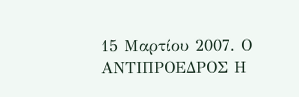15 Μαρτίου 2007. Ο ΑΝΤΙΠΡΟΕΔΡΟΣ Η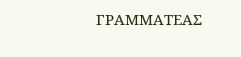ΓΡΑΜΜΑΤΕΑΣ